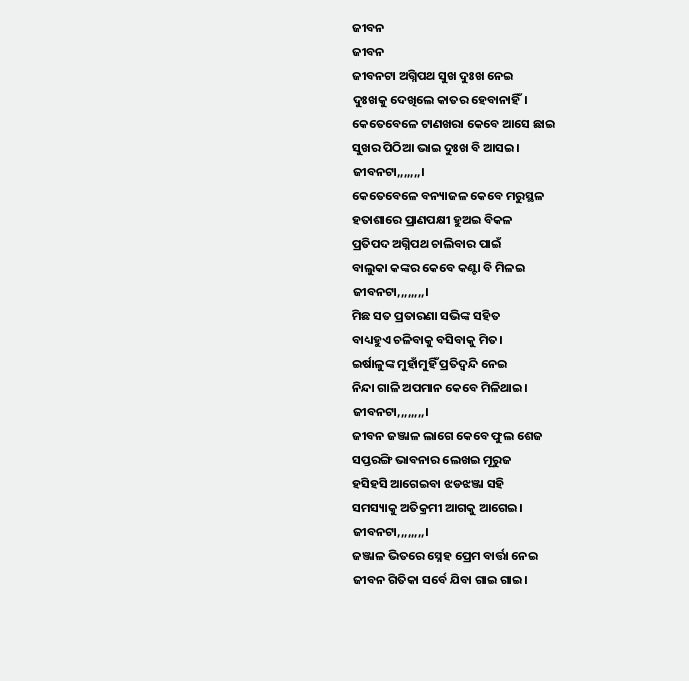ଜୀବନ
ଜୀବନ
ଜୀବନଟା ଅଗ୍ନିପଥ ସୁଖ ଦୁଃଖ ନେଇ
ଦୁଃଖକୁ ଦେଖିଲେ କାତର ହେବାନାହିଁ।
କେତେବେଳେ ଟାଣଖରା କେବେ ଆସେ ଛାଇ
ସୁଖର ପିଠିଆ ଭାଇ ଦୁଃଖ ବି ଆସଇ।
ଜୀବନଟା,,,,,,,।
କେତେବେଳେ ବନ୍ୟାଜଳ କେବେ ମରୁସ୍ଥଳ
ହତାଶାରେ ପ୍ରାଣପକ୍ଷୀ ହୁଅଇ ବିକଳ
ପ୍ରତିପଦ ଅଗ୍ନିପଥ ଚାଲିବାର ପାଇଁ
ବାଲୁକା କଙ୍କର କେବେ କଣ୍ଟା ବି ମିଳଇ
ଜୀବନଟା,,,,,,,,।
ମିଛ ସତ ପ୍ରତାରଣା ସଭିଙ୍କ ସହିତ
ବାଧ୍ୟହୁଏ ଚଳିବାକୁ ବସିବାକୁ ମିତ।
ଇର୍ଷାଳୁଙ୍କ ମୁହାଁମୁହିଁ ପ୍ରତିଦ୍ବନ୍ଦି ନେଇ
ନିନ୍ଦା ଗାଳି ଅପମାନ କେବେ ମିଳିଥାଇ।
ଜୀବନଟା,,,,,,,,।
ଜୀବନ ଜଞ୍ଜାଳ ଲାଗେ କେବେ ଫୁଲ ଶେଜ
ସପ୍ତରଙ୍ଗି ଭାବନାର ଲେଖଇ ମୂରୁଜ
ହସିହସି ଆଗେଇବା ଝଡଝଞ୍ଜା ସହି
ସମସ୍ୟାକୁ ଅତିକ୍ରମୀ ଆଗକୁ ଆଗେଇ।
ଜୀବନଟା,,,,,,,,।
ଜଞ୍ଜାଳ ଭିତରେ ସ୍ନେହ ପ୍ରେମ ବାର୍ତ୍ତା ନେଇ
ଜୀବନ ଗିତିକା ସର୍ବେ ଯିବା ଗାଇ ଗାଇ।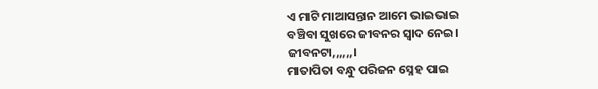ଏ ମାଟି ମାଆସନ୍ତାନ ଆମେ ଭାଇଭାଇ
ବଞ୍ଚିବା ସୁଖରେ ଜୀବନର ସ୍ୱାଦ ନେଇ।
ଜୀବନଟା,,,,,,।
ମାତାପିତା ବନ୍ଧୁ ପରିଜନ ସ୍ନେହ ପାଇ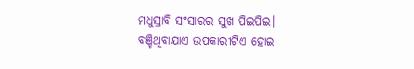ମଧୁସ୍ରାବି ସଂସାରର ସୁଖ ପିଇପିଇ।
ବଞ୍ଚିଥିବାଯାଏ ଉପକାରୀଟିଏ ହୋଇ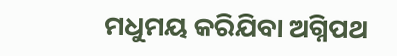ମଧୁମୟ କରିଯିବା ଅଗ୍ନିପଥ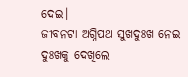ଦେଇ।
ଜୀବନଟା ଅଗ୍ନିପଥ ସୁଖଦୁଃଖ ନେଇ
ଦୁଃଖକୁ ଦେଖିଲେ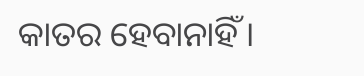କାତର ହେବାନାହିଁ।